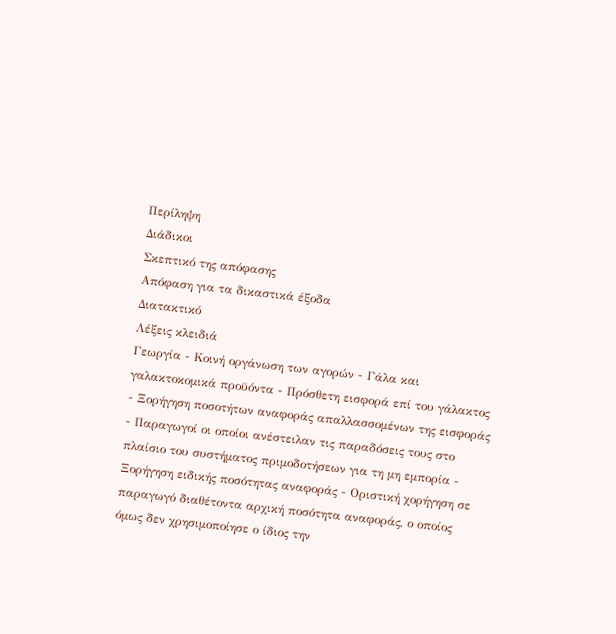Περίληψη
Διάδικοι
Σκεπτικό της απόφασης
Απόφαση για τα δικαστικά έξοδα
Διατακτικό
Λέξεις κλειδιά
Γεωργία - Κοινή οργάνωση των αγορών - Γάλα και γαλακτοκομικά προϋόντα - Πρόσθετη εισφορά επί του γάλακτος - Ξορήγηση ποσοτήτων αναφοράς απαλλασσομένων της εισφοράς - Παραγωγοί οι οποίοι ανέστειλαν τις παραδόσεις τους στο πλαίσιο του συστήματος πριμοδοτήσεων για τη μη εμπορία - Ξορήγηση ειδικής ποσότητας αναφοράς - Οριστική χορήγηση σε παραγωγό διαθέτοντα αρχική ποσότητα αναφοράς, ο οποίος όμως δεν χρησιμοποίησε ο ίδιος την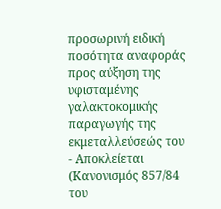προσωρινή ειδική ποσότητα αναφοράς προς αύξηση της υφισταμένης γαλακτοκομικής παραγωγής της εκμεταλλεύσεώς του - Αποκλείεται
(Κανονισμός 857/84 του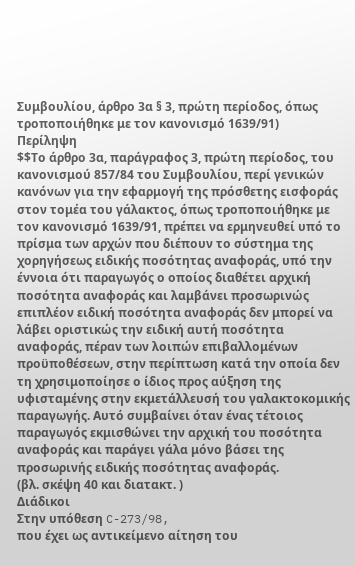Συμβουλίου, άρθρο 3α § 3, πρώτη περίοδος, όπως τροποποιήθηκε με τον κανονισμό 1639/91)
Περίληψη
$$Το άρθρο 3α, παράγραφος 3, πρώτη περίοδος, του κανονισμού 857/84 του Συμβουλίου, περί γενικών κανόνων για την εφαρμογή της πρόσθετης εισφοράς στον τομέα του γάλακτος, όπως τροποποιήθηκε με τον κανονισμό 1639/91, πρέπει να ερμηνευθεί υπό το πρίσμα των αρχών που διέπουν το σύστημα της χορηγήσεως ειδικής ποσότητας αναφοράς, υπό την έννοια ότι παραγωγός ο οποίος διαθέτει αρχική ποσότητα αναφοράς και λαμβάνει προσωρινώς επιπλέον ειδική ποσότητα αναφοράς δεν μπορεί να λάβει οριστικώς την ειδική αυτή ποσότητα αναφοράς, πέραν των λοιπών επιβαλλομένων προϋποθέσεων, στην περίπτωση κατά την οποία δεν τη χρησιμοποίησε ο ίδιος προς αύξηση της υφισταμένης στην εκμετάλλευσή του γαλακτοκομικής παραγωγής. Αυτό συμβαίνει όταν ένας τέτοιος παραγωγός εκμισθώνει την αρχική του ποσότητα αναφοράς και παράγει γάλα μόνο βάσει της προσωρινής ειδικής ποσότητας αναφοράς.
(βλ. σκέψη 40 και διατακτ. )
Διάδικοι
Στην υπόθεση C-273/98,
που έχει ως αντικείμενο αίτηση του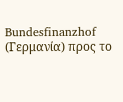Bundesfinanzhof (Γερμανία) προς το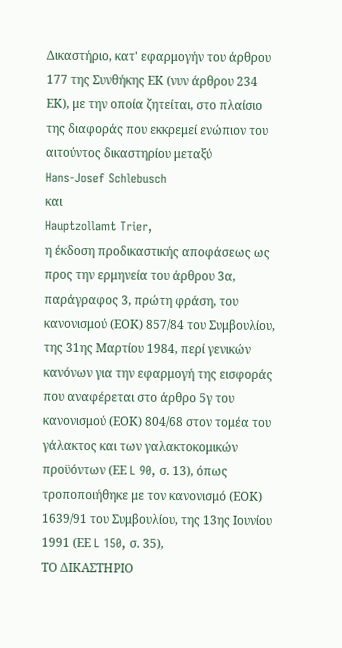Δικαστήριο, κατ' εφαρμογήν του άρθρου 177 της Συνθήκης ΕΚ (νυν άρθρου 234 ΕΚ), με την οποία ζητείται, στο πλαίσιο της διαφοράς που εκκρεμεί ενώπιον του αιτούντος δικαστηρίου μεταξύ
Hans-Josef Schlebusch
και
Hauptzollamt Trier,
η έκδοση προδικαστικής αποφάσεως ως προς την ερμηνεία του άρθρου 3α, παράγραφος 3, πρώτη φράση, του κανονισμού (ΕΟΚ) 857/84 του Συμβουλίου, της 31ης Μαρτίου 1984, περί γενικών κανόνων για την εφαρμογή της εισφοράς που αναφέρεται στο άρθρο 5γ του κανονισμού (ΕΟΚ) 804/68 στον τομέα του γάλακτος και των γαλακτοκομικών προϋόντων (ΕΕ L 90, σ. 13), όπως τροποποιήθηκε με τον κανονισμό (ΕΟΚ) 1639/91 του Συμβουλίου, της 13ης Ιουνίου 1991 (ΕΕ L 150, σ. 35),
ΤΟ ΔΙΚΑΣΤΗΡΙΟ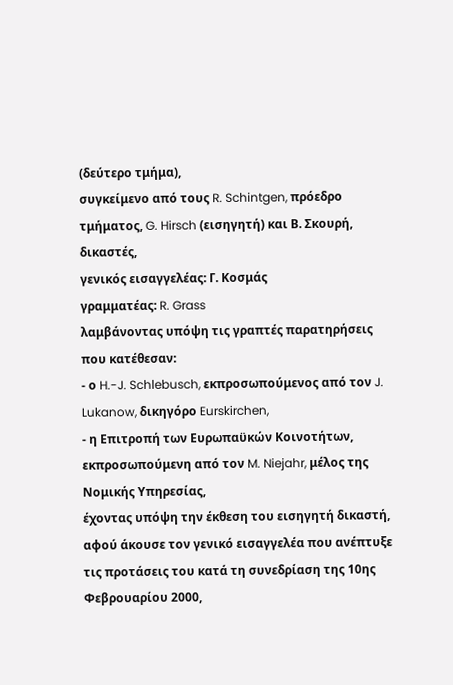(δεύτερο τμήμα),
συγκείμενο από τους R. Schintgen, πρόεδρο τμήματος, G. Hirsch (εισηγητή) και Β. Σκουρή, δικαστές,
γενικός εισαγγελέας: Γ. Κοσμάς
γραμματέας: R. Grass
λαμβάνοντας υπόψη τις γραπτές παρατηρήσεις που κατέθεσαν:
- ο H.-J. Schlebusch, εκπροσωπούμενος από τον J. Lukanow, δικηγόρο Eurskirchen,
- η Επιτροπή των Ευρωπαϋκών Κοινοτήτων, εκπροσωπούμενη από τον M. Niejahr, μέλος της Νομικής Υπηρεσίας,
έχοντας υπόψη την έκθεση τoυ εισηγητή δικαστή,
αφού άκουσε τον γενικό εισαγγελέα που ανέπτυξε τις προτάσεις του κατά τη συνεδρίαση της 10ης Φεβρουαρίου 2000,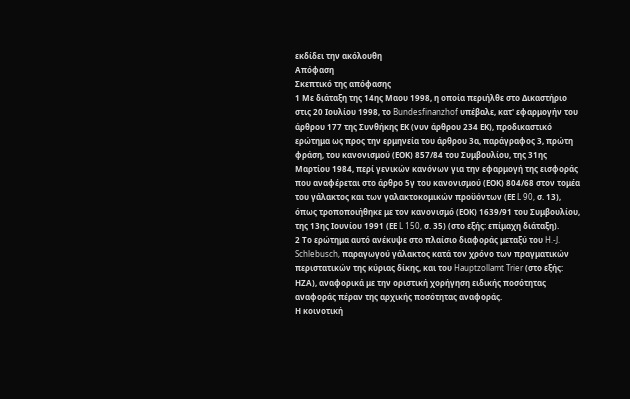εκδίδει την ακόλουθη
Απόφαση
Σκεπτικό της απόφασης
1 Με διάταξη της 14ης Μαου 1998, η οποία περιήλθε στο Δικαστήριο στις 20 Ιουλίου 1998, το Bundesfinanzhof υπέβαλε, κατ' εφαρμογήν του άρθρου 177 της Συνθήκης ΕΚ (νυν άρθρου 234 ΕΚ), προδικαστικό ερώτημα ως προς την ερμηνεία του άρθρου 3α, παράγραφος 3, πρώτη φράση, του κανονισμού (ΕΟΚ) 857/84 του Συμβουλίου, της 31ης Μαρτίου 1984, περί γενικών κανόνων για την εφαρμογή της εισφοράς που αναφέρεται στο άρθρο 5γ του κανονισμού (ΕΟΚ) 804/68 στον τομέα του γάλακτος και των γαλακτοκομικών προϋόντων (ΕΕ L 90, σ. 13), όπως τροποποιήθηκε με τον κανονισμό (ΕΟΚ) 1639/91 του Συμβουλίου, της 13ης Ιουνίου 1991 (ΕΕ L 150, σ. 35) (στο εξής: επίμαχη διάταξη).
2 Το ερώτημα αυτό ανέκυψε στο πλαίσιο διαφοράς μεταξύ του H.-J. Schlebusch, παραγωγού γάλακτος κατά τον χρόνο των πραγματικών περιστατικών της κύριας δίκης, και του Hauptzollamt Trier (στο εξής: ΗΖΑ), αναφορικά με την οριστική χορήγηση ειδικής ποσότητας αναφοράς πέραν της αρχικής ποσότητας αναφοράς.
Η κοινοτική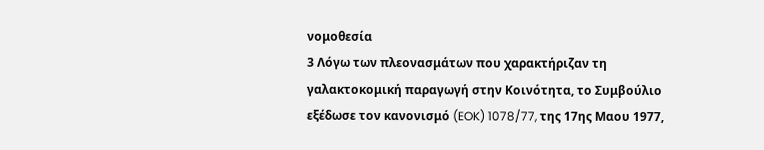νομοθεσία
3 Λόγω των πλεονασμάτων που χαρακτήριζαν τη γαλακτοκομική παραγωγή στην Κοινότητα, το Συμβούλιο εξέδωσε τον κανονισμό (EOK) 1078/77, της 17ης Μαου 1977,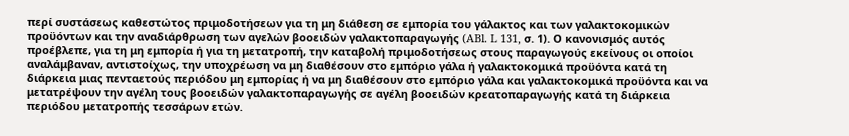περί συστάσεως καθεστώτος πριμοδοτήσεων για τη μη διάθεση σε εμπορία του γάλακτος και των γαλακτοκομικών προϋόντων και την αναδιάρθρωση των αγελών βοοειδών γαλακτοπαραγωγής (ABl. L 131, σ. 1). Ο κανονισμός αυτός προέβλεπε, για τη μη εμπορία ή για τη μετατροπή, την καταβολή πριμοδοτήσεως στους παραγωγούς εκείνους οι οποίοι αναλάμβαναν, αντιστοίχως, την υποχρέωση να μη διαθέσουν στο εμπόριο γάλα ή γαλακτοκομικά προϋόντα κατά τη διάρκεια μιας πενταετούς περιόδου μη εμπορίας ή να μη διαθέσουν στο εμπόριο γάλα και γαλακτοκομικά προϋόντα και να μετατρέψουν την αγέλη τους βοοειδών γαλακτοπαραγωγής σε αγέλη βοοειδών κρεατοπαραγωγής κατά τη διάρκεια περιόδου μετατροπής τεσσάρων ετών.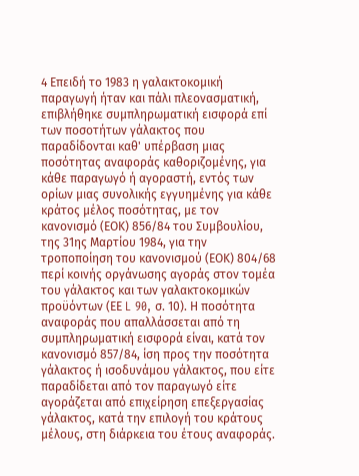4 Επειδή το 1983 η γαλακτοκομική παραγωγή ήταν και πάλι πλεονασματική, επιβλήθηκε συμπληρωματική εισφορά επί των ποσοτήτων γάλακτος που παραδίδονται καθ' υπέρβαση μιας ποσότητας αναφοράς καθοριζομένης, για κάθε παραγωγό ή αγοραστή, εντός των ορίων μιας συνολικής εγγυημένης για κάθε κράτος μέλος ποσότητας, με τον κανονισμό (ΕΟΚ) 856/84 του Συμβουλίου, της 31ης Μαρτίου 1984, για την τροποποίηση του κανονισμού (ΕΟΚ) 804/68 περί κοινής οργάνωσης αγοράς στον τομέα του γάλακτος και των γαλακτοκομικών προϋόντων (ΕΕ L 90, σ. 10). Η ποσότητα αναφοράς που απαλλάσσεται από τη συμπληρωματική εισφορά είναι, κατά τον κανονισμό 857/84, ίση προς την ποσότητα γάλακτος ή ισοδυνάμου γάλακτος, που είτε παραδίδεται από τον παραγωγό είτε αγοράζεται από επιχείρηση επεξεργασίας γάλακτος, κατά την επιλογή του κράτους μέλους, στη διάρκεια του έτους αναφοράς.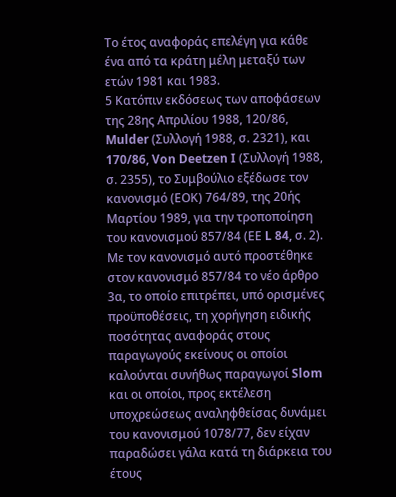Το έτος αναφοράς επελέγη για κάθε ένα από τα κράτη μέλη μεταξύ των ετών 1981 και 1983.
5 Κατόπιν εκδόσεως των αποφάσεων της 28ης Απριλίου 1988, 120/86, Mulder (Συλλογή 1988, σ. 2321), και 170/86, Von Deetzen I (Συλλογή 1988, σ. 2355), το Συμβούλιο εξέδωσε τον κανονισμό (ΕΟΚ) 764/89, της 20ής Μαρτίου 1989, για την τροποποίηση του κανονισμού 857/84 (ΕΕ L 84, σ. 2). Με τον κανονισμό αυτό προστέθηκε στον κανονισμό 857/84 το νέο άρθρο 3α, το οποίο επιτρέπει, υπό ορισμένες προϋποθέσεις, τη χορήγηση ειδικής ποσότητας αναφοράς στους παραγωγούς εκείνους οι οποίοι καλούνται συνήθως παραγωγοί Slom και οι οποίοι, προς εκτέλεση υποχρεώσεως αναληφθείσας δυνάμει του κανονισμού 1078/77, δεν είχαν παραδώσει γάλα κατά τη διάρκεια του έτους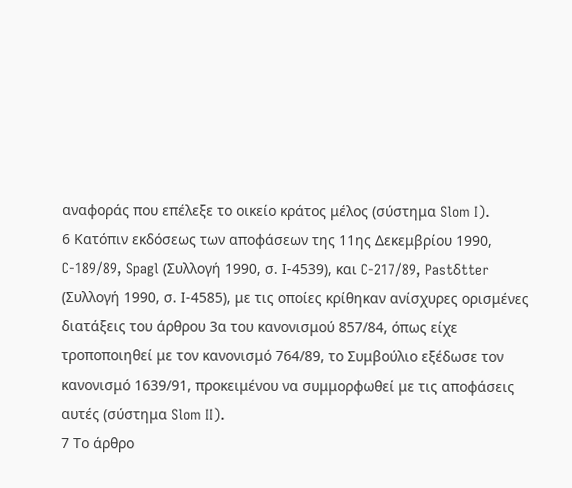αναφοράς που επέλεξε το οικείο κράτος μέλος (σύστημα Slom I).
6 Κατόπιν εκδόσεως των αποφάσεων της 11ης Δεκεμβρίου 1990, C-189/89, Spagl (Συλλογή 1990, σ. Ι-4539), και C-217/89, Pastδtter (Συλλογή 1990, σ. Ι-4585), με τις οποίες κρίθηκαν ανίσχυρες ορισμένες διατάξεις του άρθρου 3α του κανονισμού 857/84, όπως είχε τροποποιηθεί με τον κανονισμό 764/89, το Συμβούλιο εξέδωσε τον κανονισμό 1639/91, προκειμένου να συμμορφωθεί με τις αποφάσεις αυτές (σύστημα Slom II).
7 Το άρθρο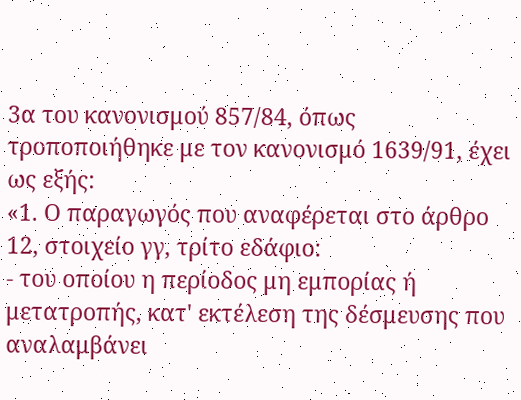3α του κανονισμού 857/84, όπως τροποποιήθηκε με τον κανονισμό 1639/91, έχει ως εξής:
«1. Ο παραγωγός που αναφέρεται στο άρθρο 12, στοιχείο γγ, τρίτο εδάφιο:
- του οποίου η περίοδος μη εμπορίας ή μετατροπής, κατ' εκτέλεση της δέσμευσης που αναλαμβάνει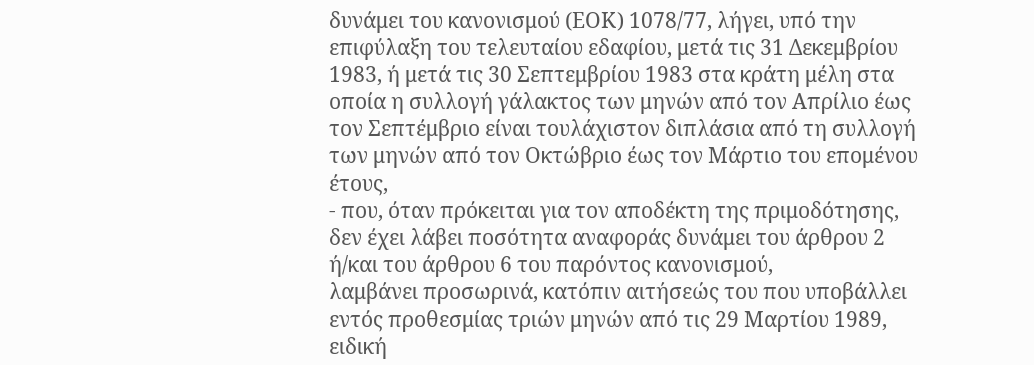δυνάμει του κανονισμού (ΕΟΚ) 1078/77, λήγει, υπό την επιφύλαξη του τελευταίου εδαφίου, μετά τις 31 Δεκεμβρίου 1983, ή μετά τις 30 Σεπτεμβρίου 1983 στα κράτη μέλη στα οποία η συλλογή γάλακτος των μηνών από τον Απρίλιο έως τον Σεπτέμβριο είναι τουλάχιστον διπλάσια από τη συλλογή των μηνών από τον Οκτώβριο έως τον Μάρτιο του επομένου έτους,
- που, όταν πρόκειται για τον αποδέκτη της πριμοδότησης, δεν έχει λάβει ποσότητα αναφοράς δυνάμει του άρθρου 2 ή/και του άρθρου 6 του παρόντος κανονισμού,
λαμβάνει προσωρινά, κατόπιν αιτήσεώς του που υποβάλλει εντός προθεσμίας τριών μηνών από τις 29 Μαρτίου 1989, ειδική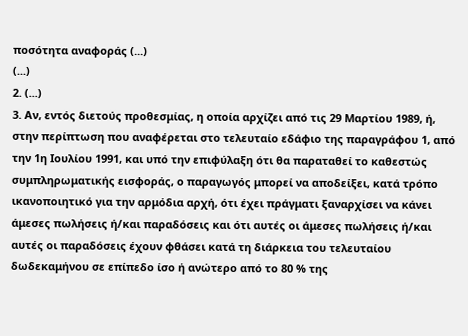ποσότητα αναφοράς (...)
(...)
2. (...)
3. Αν, εντός διετούς προθεσμίας, η οποία αρχίζει από τις 29 Μαρτίου 1989, ή, στην περίπτωση που αναφέρεται στο τελευταίο εδάφιο της παραγράφου 1, από την 1η Ιουλίου 1991, και υπό την επιφύλαξη ότι θα παραταθεί το καθεστώς συμπληρωματικής εισφοράς, ο παραγωγός μπορεί να αποδείξει, κατά τρόπο ικανοποιητικό για την αρμόδια αρχή, ότι έχει πράγματι ξαναρχίσει να κάνει άμεσες πωλήσεις ή/και παραδόσεις και ότι αυτές οι άμεσες πωλήσεις ή/και αυτές οι παραδόσεις έχουν φθάσει κατά τη διάρκεια του τελευταίου δωδεκαμήνου σε επίπεδο ίσο ή ανώτερο από το 80 % της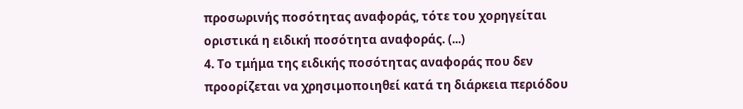προσωρινής ποσότητας αναφοράς, τότε του χορηγείται οριστικά η ειδική ποσότητα αναφοράς. (...)
4. Το τμήμα της ειδικής ποσότητας αναφοράς που δεν προορίζεται να χρησιμοποιηθεί κατά τη διάρκεια περιόδου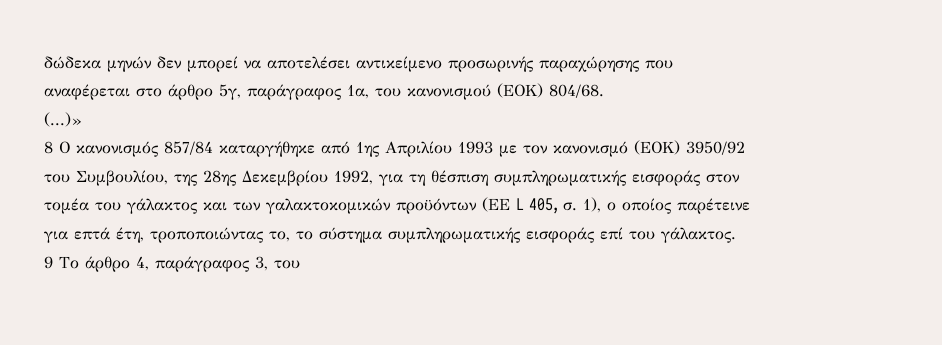δώδεκα μηνών δεν μπορεί να αποτελέσει αντικείμενο προσωρινής παραχώρησης που αναφέρεται στο άρθρο 5γ, παράγραφος 1α, του κανονισμού (ΕΟΚ) 804/68.
(...)»
8 Ο κανονισμός 857/84 καταργήθηκε από 1ης Απριλίου 1993 με τον κανονισμό (ΕΟΚ) 3950/92 του Συμβουλίου, της 28ης Δεκεμβρίου 1992, για τη θέσπιση συμπληρωματικής εισφοράς στον τομέα του γάλακτος και των γαλακτοκομικών προϋόντων (ΕΕ L 405, σ. 1), ο οποίος παρέτεινε για επτά έτη, τροποποιώντας το, το σύστημα συμπληρωματικής εισφοράς επί του γάλακτος.
9 Το άρθρο 4, παράγραφος 3, του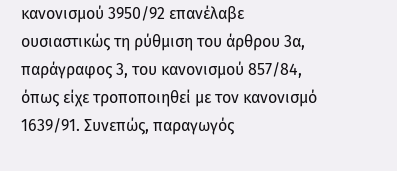κανονισμού 3950/92 επανέλαβε ουσιαστικώς τη ρύθμιση του άρθρου 3α, παράγραφος 3, του κανονισμού 857/84, όπως είχε τροποποιηθεί με τον κανονισμό 1639/91. Συνεπώς, παραγωγός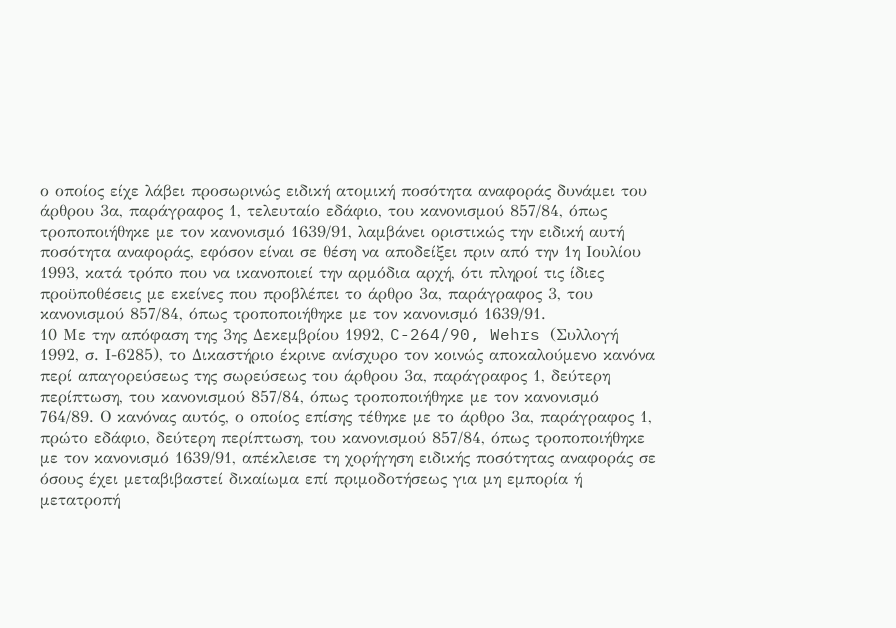ο οποίος είχε λάβει προσωρινώς ειδική ατομική ποσότητα αναφοράς δυνάμει του άρθρου 3α, παράγραφος 1, τελευταίο εδάφιο, του κανονισμού 857/84, όπως τροποποιήθηκε με τον κανονισμό 1639/91, λαμβάνει οριστικώς την ειδική αυτή ποσότητα αναφοράς, εφόσον είναι σε θέση να αποδείξει πριν από την 1η Ιουλίου 1993, κατά τρόπο που να ικανοποιεί την αρμόδια αρχή, ότι πληροί τις ίδιες προϋποθέσεις με εκείνες που προβλέπει το άρθρο 3α, παράγραφος 3, του κανονισμού 857/84, όπως τροποποιήθηκε με τον κανονισμό 1639/91.
10 Με την απόφαση της 3ης Δεκεμβρίου 1992, C-264/90, Wehrs (Συλλογή 1992, σ. Ι-6285), το Δικαστήριο έκρινε ανίσχυρο τον κοινώς αποκαλούμενο κανόνα περί απαγορεύσεως της σωρεύσεως του άρθρου 3α, παράγραφος 1, δεύτερη περίπτωση, του κανονισμού 857/84, όπως τροποποιήθηκε με τον κανονισμό 764/89. Ο κανόνας αυτός, ο οποίος επίσης τέθηκε με το άρθρο 3α, παράγραφος 1, πρώτο εδάφιο, δεύτερη περίπτωση, του κανονισμού 857/84, όπως τροποποιήθηκε με τον κανονισμό 1639/91, απέκλεισε τη χορήγηση ειδικής ποσότητας αναφοράς σε όσους έχει μεταβιβαστεί δικαίωμα επί πριμοδοτήσεως για μη εμπορία ή μετατροπή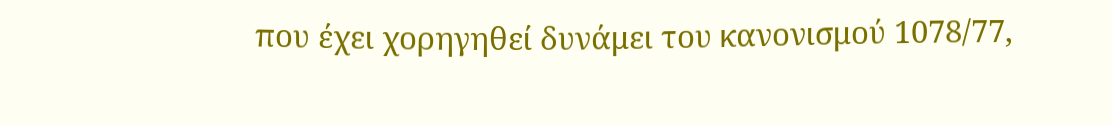που έχει χορηγηθεί δυνάμει του κανονισμού 1078/77,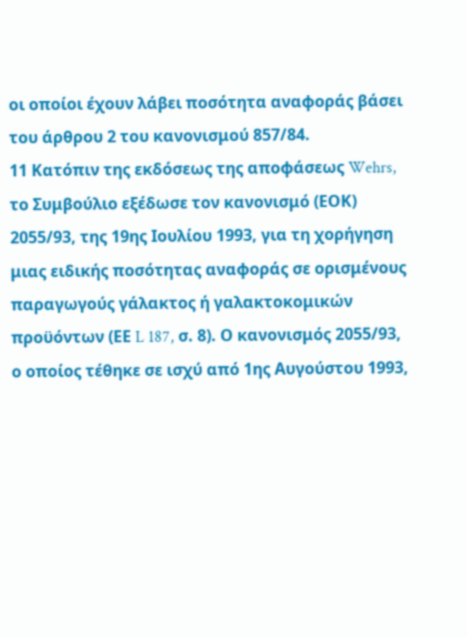οι οποίοι έχουν λάβει ποσότητα αναφοράς βάσει του άρθρου 2 του κανονισμού 857/84.
11 Κατόπιν της εκδόσεως της αποφάσεως Wehrs, το Συμβούλιο εξέδωσε τον κανονισμό (ΕΟΚ) 2055/93, της 19ης Ιουλίου 1993, για τη χορήγηση μιας ειδικής ποσότητας αναφοράς σε ορισμένους παραγωγούς γάλακτος ή γαλακτοκομικών προϋόντων (ΕΕ L 187, σ. 8). Ο κανονισμός 2055/93, ο οποίος τέθηκε σε ισχύ από 1ης Αυγούστου 1993,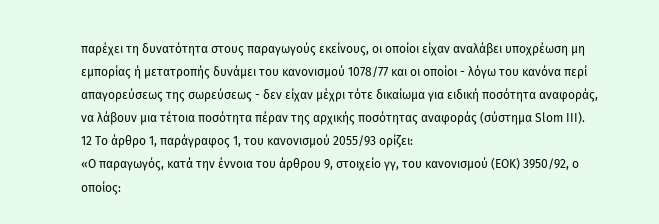παρέχει τη δυνατότητα στους παραγωγούς εκείνους, οι οποίοι είχαν αναλάβει υποχρέωση μη εμπορίας ή μετατροπής δυνάμει του κανονισμού 1078/77 και οι οποίοι - λόγω του κανόνα περί απαγορεύσεως της σωρεύσεως - δεν είχαν μέχρι τότε δικαίωμα για ειδική ποσότητα αναφοράς, να λάβουν μια τέτοια ποσότητα πέραν της αρχικής ποσότητας αναφοράς (σύστημα Slom III).
12 Το άρθρο 1, παράγραφος 1, του κανονισμού 2055/93 ορίζει:
«Ο παραγωγός, κατά την έννοια του άρθρου 9, στοιχείο γγ, του κανονισμού (ΕΟΚ) 3950/92, ο οποίος: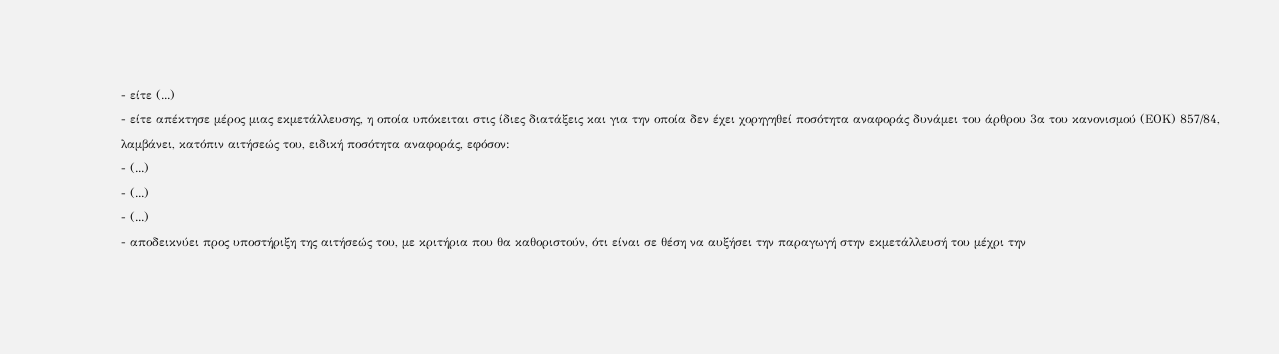- είτε (...)
- είτε απέκτησε μέρος μιας εκμετάλλευσης, η οποία υπόκειται στις ίδιες διατάξεις και για την οποία δεν έχει χορηγηθεί ποσότητα αναφοράς δυνάμει του άρθρου 3α του κανονισμού (ΕΟΚ) 857/84,
λαμβάνει, κατόπιν αιτήσεώς του, ειδική ποσότητα αναφοράς, εφόσον:
- (...)
- (...)
- (...)
- αποδεικνύει προς υποστήριξη της αιτήσεώς του, με κριτήρια που θα καθοριστούν, ότι είναι σε θέση να αυξήσει την παραγωγή στην εκμετάλλευσή του μέχρι την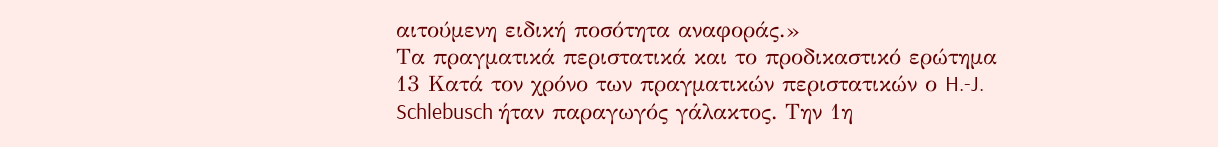αιτούμενη ειδική ποσότητα αναφοράς.»
Τα πραγματικά περιστατικά και το προδικαστικό ερώτημα
13 Κατά τον χρόνο των πραγματικών περιστατικών ο H.-J. Schlebusch ήταν παραγωγός γάλακτος. Την 1η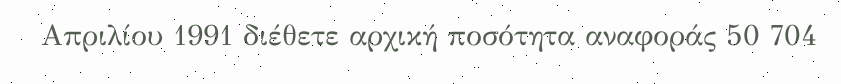Απριλίου 1991 διέθετε αρχική ποσότητα αναφοράς 50 704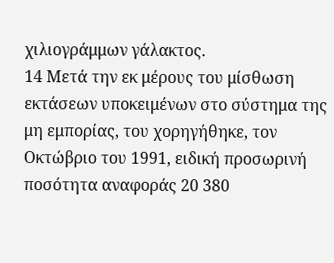χιλιογράμμων γάλακτος.
14 Μετά την εκ μέρους του μίσθωση εκτάσεων υποκειμένων στο σύστημα της μη εμπορίας, του χορηγήθηκε, τον Οκτώβριο του 1991, ειδική προσωρινή ποσότητα αναφοράς 20 380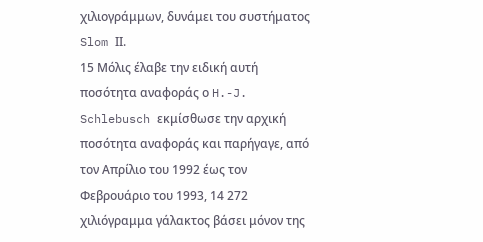χιλιογράμμων, δυνάμει του συστήματος Slom ΙΙ.
15 Μόλις έλαβε την ειδική αυτή ποσότητα αναφοράς ο H.-J. Schlebusch εκμίσθωσε την αρχική ποσότητα αναφοράς και παρήγαγε, από τον Απρίλιο του 1992 έως τον Φεβρουάριο του 1993, 14 272 χιλιόγραμμα γάλακτος βάσει μόνον της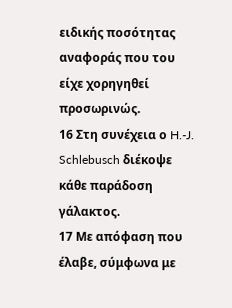ειδικής ποσότητας αναφοράς που του είχε χορηγηθεί προσωρινώς.
16 Στη συνέχεια ο H.-J. Schlebusch διέκοψε κάθε παράδοση γάλακτος.
17 Με απόφαση που έλαβε, σύμφωνα με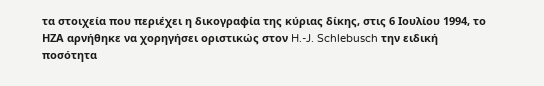τα στοιχεία που περιέχει η δικογραφία της κύριας δίκης, στις 6 Ιουλίου 1994, το ΗΖΑ αρνήθηκε να χορηγήσει οριστικώς στον H.-J. Schlebusch την ειδική ποσότητα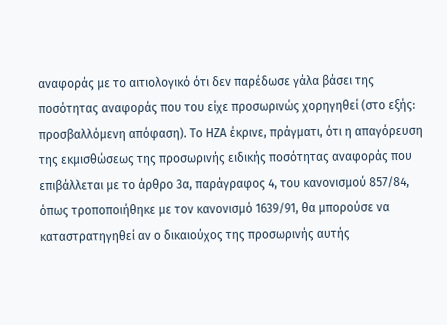αναφοράς με το αιτιολογικό ότι δεν παρέδωσε γάλα βάσει της ποσότητας αναφοράς που του είχε προσωρινώς χορηγηθεί (στο εξής: προσβαλλόμενη απόφαση). Το ΗΖΑ έκρινε, πράγματι, ότι η απαγόρευση της εκμισθώσεως της προσωρινής ειδικής ποσότητας αναφοράς που επιβάλλεται με το άρθρο 3α, παράγραφος 4, του κανονισμού 857/84, όπως τροποποιήθηκε με τον κανονισμό 1639/91, θα μπορούσε να καταστρατηγηθεί αν ο δικαιούχος της προσωρινής αυτής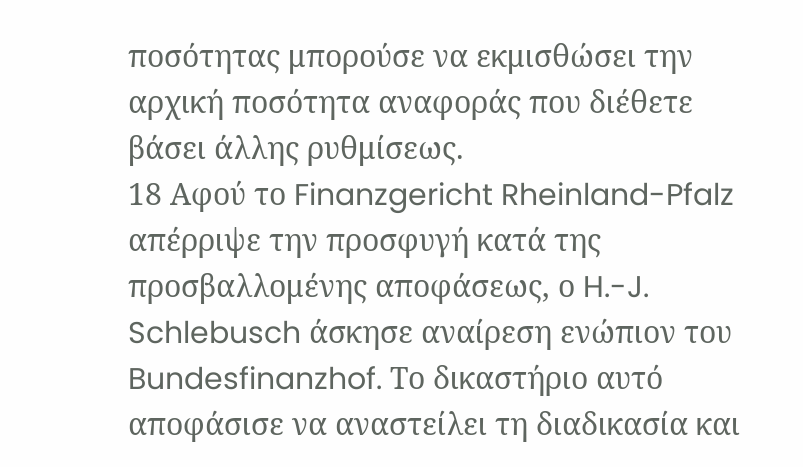ποσότητας μπορούσε να εκμισθώσει την αρχική ποσότητα αναφοράς που διέθετε βάσει άλλης ρυθμίσεως.
18 Αφού το Finanzgericht Rheinland-Pfalz απέρριψε την προσφυγή κατά της προσβαλλομένης αποφάσεως, ο H.-J. Schlebusch άσκησε αναίρεση ενώπιον του Bundesfinanzhof. Το δικαστήριο αυτό αποφάσισε να αναστείλει τη διαδικασία και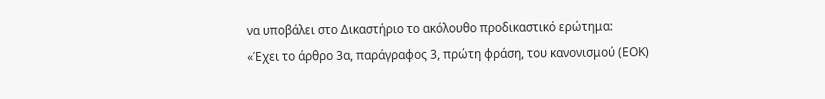να υποβάλει στο Δικαστήριο το ακόλουθο προδικαστικό ερώτημα:
«Έχει το άρθρο 3α, παράγραφος 3, πρώτη φράση, του κανονισμού (ΕΟΚ)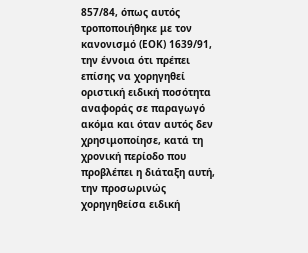857/84, όπως αυτός τροποποιήθηκε με τον κανονισμό (ΕΟΚ) 1639/91, την έννοια ότι πρέπει επίσης να χορηγηθεί οριστική ειδική ποσότητα αναφοράς σε παραγωγό ακόμα και όταν αυτός δεν χρησιμοποίησε, κατά τη χρονική περίοδο που προβλέπει η διάταξη αυτή, την προσωρινώς χορηγηθείσα ειδική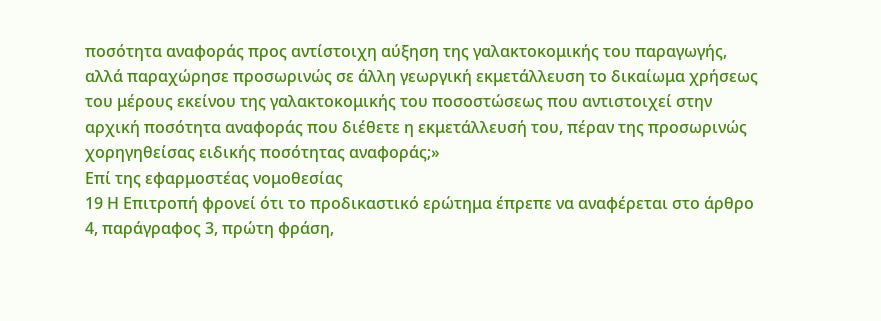ποσότητα αναφοράς προς αντίστοιχη αύξηση της γαλακτοκομικής του παραγωγής, αλλά παραχώρησε προσωρινώς σε άλλη γεωργική εκμετάλλευση το δικαίωμα χρήσεως του μέρους εκείνου της γαλακτοκομικής του ποσοστώσεως που αντιστοιχεί στην αρχική ποσότητα αναφοράς που διέθετε η εκμετάλλευσή του, πέραν της προσωρινώς χορηγηθείσας ειδικής ποσότητας αναφοράς;»
Επί της εφαρμοστέας νομοθεσίας
19 Η Επιτροπή φρονεί ότι το προδικαστικό ερώτημα έπρεπε να αναφέρεται στο άρθρο 4, παράγραφος 3, πρώτη φράση,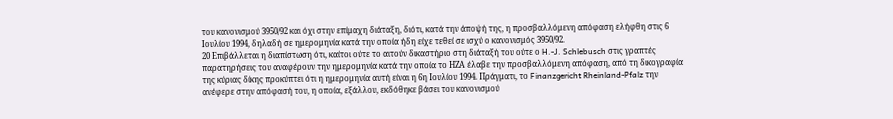του κανονισμού 3950/92 και όχι στην επίμαχη διάταξη, διότι, κατά την άποψή της, η προσβαλλόμενη απόφαση ελήφθη στις 6 Ιουλίου 1994, δηλαδή σε ημερομηνία κατά την οποία ήδη είχε τεθεί σε ισχύ ο κανονισμός 3950/92.
20 Επιβάλλεται η διαπίστωση ότι, καίτοι ούτε το αιτούν δικαστήριο στη διάταξή του ούτε ο H.-J. Schlebusch στις γραπτές παρατηρήσεις του αναφέρουν την ημερομηνία κατά την οποία το ΗΖΑ έλαβε την προσβαλλόμενη απόφαση, από τη δικογραφία της κύριας δίκης προκύπτει ότι η ημερομηνία αυτή είναι η 6η Ιουλίου 1994. Πράγματι, το Finanzgericht Rheinland-Pfalz την ανέφερε στην απόφασή του, η οποία, εξάλλου, εκδόθηκε βάσει του κανονισμού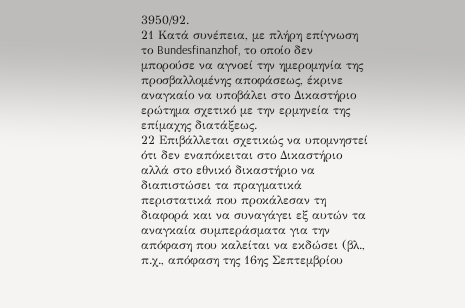3950/92.
21 Κατά συνέπεια, με πλήρη επίγνωση το Bundesfinanzhof, το οποίο δεν μπορούσε να αγνοεί την ημερομηνία της προσβαλλομένης αποφάσεως, έκρινε αναγκαίο να υποβάλει στο Δικαστήριο ερώτημα σχετικό με την ερμηνεία της επίμαχης διατάξεως.
22 Επιβάλλεται σχετικώς να υπομνηστεί ότι δεν εναπόκειται στο Δικαστήριο αλλά στο εθνικό δικαστήριο να διαπιστώσει τα πραγματικά περιστατικά που προκάλεσαν τη διαφορά και να συναγάγει εξ αυτών τα αναγκαία συμπεράσματα για την απόφαση που καλείται να εκδώσει (βλ., π.χ., απόφαση της 16ης Σεπτεμβρίου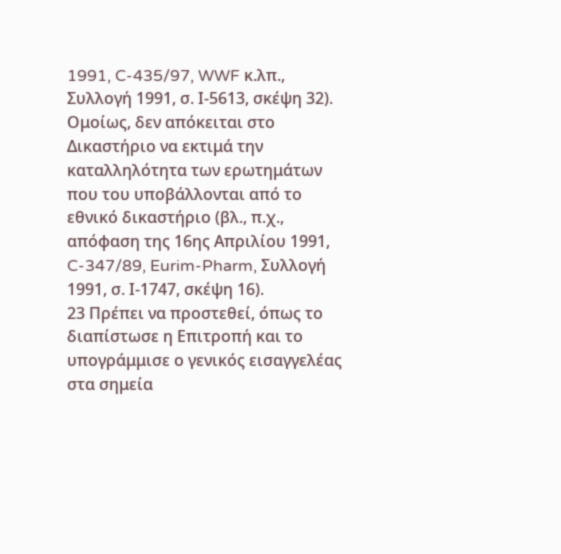1991, C-435/97, WWF κ.λπ., Συλλογή 1991, σ. Ι-5613, σκέψη 32). Ομοίως, δεν απόκειται στο Δικαστήριο να εκτιμά την καταλληλότητα των ερωτημάτων που του υποβάλλονται από το εθνικό δικαστήριο (βλ., π.χ., απόφαση της 16ης Απριλίου 1991, C-347/89, Eurim-Pharm, Συλλογή 1991, σ. Ι-1747, σκέψη 16).
23 Πρέπει να προστεθεί, όπως το διαπίστωσε η Επιτροπή και το υπογράμμισε ο γενικός εισαγγελέας στα σημεία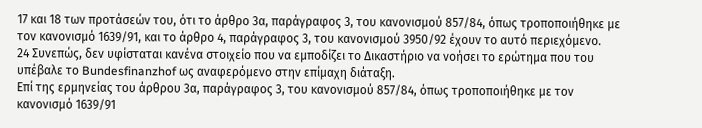17 και 18 των προτάσεών του, ότι το άρθρο 3α, παράγραφος 3, του κανονισμού 857/84, όπως τροποποιήθηκε με τον κανονισμό 1639/91, και το άρθρο 4, παράγραφος 3, του κανονισμού 3950/92 έχουν το αυτό περιεχόμενο.
24 Συνεπώς, δεν υφίσταται κανένα στοιχείο που να εμποδίζει το Δικαστήριο να νοήσει το ερώτημα που του υπέβαλε το Bundesfinanzhof ως αναφερόμενο στην επίμαχη διάταξη.
Επί της ερμηνείας του άρθρου 3α, παράγραφος 3, του κανονισμού 857/84, όπως τροποποιήθηκε με τον κανονισμό 1639/91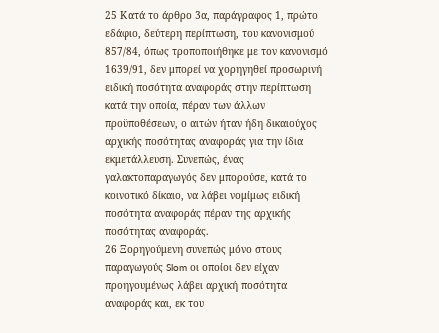25 Κατά το άρθρο 3α, παράγραφος 1, πρώτο εδάφιο, δεύτερη περίπτωση, του κανονισμού 857/84, όπως τροποποιήθηκε με τον κανονισμό 1639/91, δεν μπορεί να χορηγηθεί προσωρινή ειδική ποσότητα αναφοράς στην περίπτωση κατά την οποία, πέραν των άλλων προϋποθέσεων, ο αιτών ήταν ήδη δικαιούχος αρχικής ποσότητας αναφοράς για την ίδια εκμετάλλευση. Συνεπώς, ένας γαλακτοπαραγωγός δεν μπορούσε, κατά το κοινοτικό δίκαιο, να λάβει νομίμως ειδική ποσότητα αναφοράς πέραν της αρχικής ποσότητας αναφοράς.
26 Ξορηγούμενη συνεπώς μόνο στους παραγωγούς Slom οι οποίοι δεν είχαν προηγουμένως λάβει αρχική ποσότητα αναφοράς και, εκ του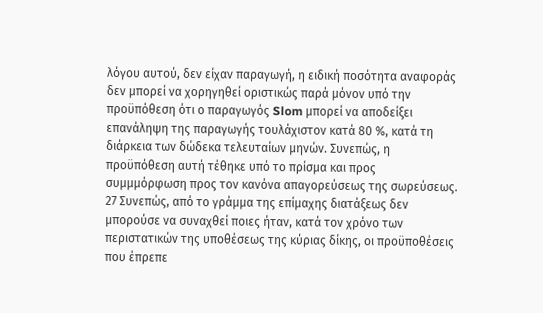λόγου αυτού, δεν είχαν παραγωγή, η ειδική ποσότητα αναφοράς δεν μπορεί να χορηγηθεί οριστικώς παρά μόνον υπό την προϋπόθεση ότι ο παραγωγός Slom μπορεί να αποδείξει επανάληψη της παραγωγής τουλάχιστον κατά 80 %, κατά τη διάρκεια των δώδεκα τελευταίων μηνών. Συνεπώς, η προϋπόθεση αυτή τέθηκε υπό το πρίσμα και προς συμμμόρφωση προς τον κανόνα απαγορεύσεως της σωρεύσεως.
27 Συνεπώς, από το γράμμα της επίμαχης διατάξεως δεν μπορούσε να συναχθεί ποιες ήταν, κατά τον χρόνο των περιστατικών της υποθέσεως της κύριας δίκης, οι προϋποθέσεις που έπρεπε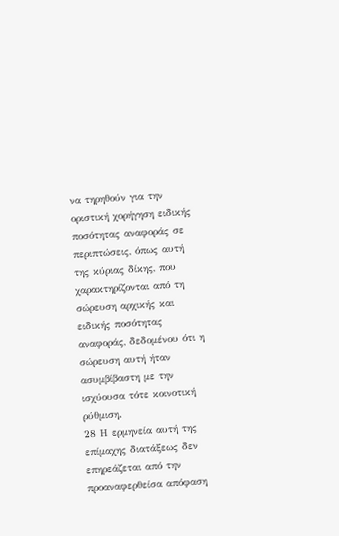να τηρηθούν για την οριστική χορήγηση ειδικής ποσότητας αναφοράς σε περιπτώσεις, όπως αυτή της κύριας δίκης, που χαρακτηρίζονται από τη σώρευση αρχικής και ειδικής ποσότητας αναφοράς, δεδομένου ότι η σώρευση αυτή ήταν ασυμβίβαστη με την ισχύουσα τότε κοινοτική ρύθμιση.
28 Η ερμηνεία αυτή της επίμαχης διατάξεως δεν επηρεάζεται από την προαναφερθείσα απόφαση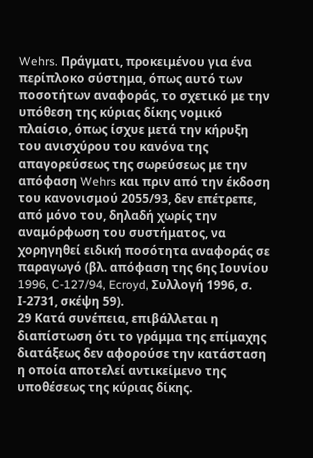Wehrs. Πράγματι, προκειμένου για ένα περίπλοκο σύστημα, όπως αυτό των ποσοτήτων αναφοράς, το σχετικό με την υπόθεση της κύριας δίκης νομικό πλαίσιο, όπως ίσχυε μετά την κήρυξη του ανισχύρου του κανόνα της απαγορεύσεως της σωρεύσεως με την απόφαση Wehrs και πριν από την έκδοση του κανονισμού 2055/93, δεν επέτρεπε, από μόνο του, δηλαδή χωρίς την αναμόρφωση του συστήματος, να χορηγηθεί ειδική ποσότητα αναφοράς σε παραγωγό (βλ. απόφαση της 6ης Ιουνίου 1996, C-127/94, Ecroyd, Συλλογή 1996, σ. Ι-2731, σκέψη 59).
29 Κατά συνέπεια, επιβάλλεται η διαπίστωση ότι το γράμμα της επίμαχης διατάξεως δεν αφορούσε την κατάσταση η οποία αποτελεί αντικείμενο της υποθέσεως της κύριας δίκης.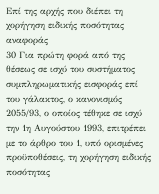Επί της αρχής που διέπει τη χορήγηση ειδικής ποσότητας αναφοράς
30 Για πρώτη φορά από της θέσεως σε ισχύ του συστήματος συμπληρωματικής εισφοράς επί του γάλακτος, ο κανονισμός 2055/93, ο οποίος τέθηκε σε ισχύ την 1η Αυγούστου 1993, επιτρέπει με το άρθρο του 1, υπό ορισμένες προϋποθέσεις, τη χορήγηση ειδικής ποσότητας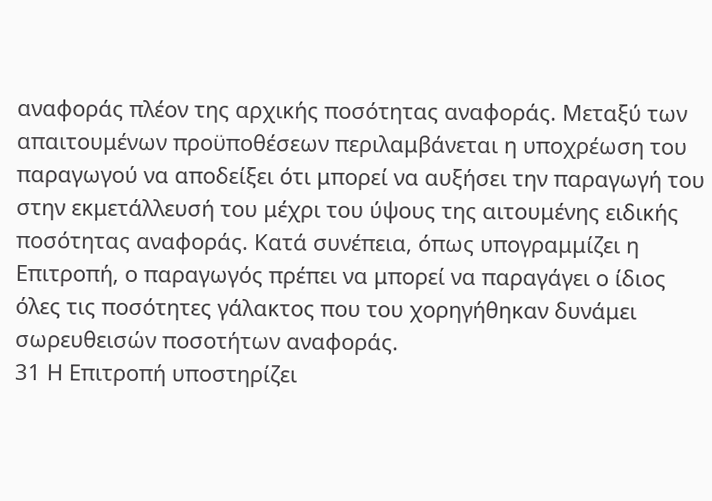αναφοράς πλέον της αρχικής ποσότητας αναφοράς. Μεταξύ των απαιτουμένων προϋποθέσεων περιλαμβάνεται η υποχρέωση του παραγωγού να αποδείξει ότι μπορεί να αυξήσει την παραγωγή του στην εκμετάλλευσή του μέχρι του ύψους της αιτουμένης ειδικής ποσότητας αναφοράς. Κατά συνέπεια, όπως υπογραμμίζει η Επιτροπή, ο παραγωγός πρέπει να μπορεί να παραγάγει ο ίδιος όλες τις ποσότητες γάλακτος που του χορηγήθηκαν δυνάμει σωρευθεισών ποσοτήτων αναφοράς.
31 Η Επιτροπή υποστηρίζει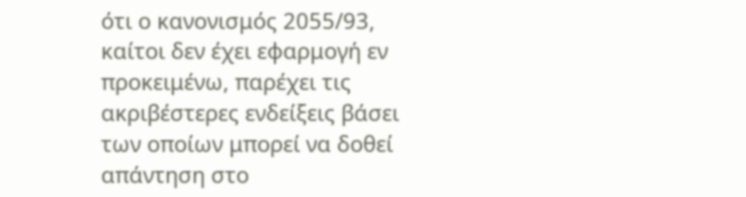ότι ο κανονισμός 2055/93, καίτοι δεν έχει εφαρμογή εν προκειμένω, παρέχει τις ακριβέστερες ενδείξεις βάσει των οποίων μπορεί να δοθεί απάντηση στο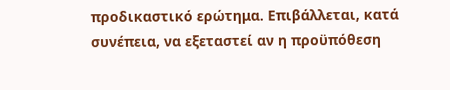προδικαστικό ερώτημα. Επιβάλλεται, κατά συνέπεια, να εξεταστεί αν η προϋπόθεση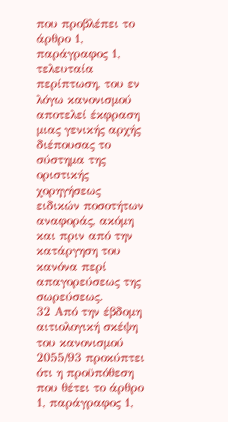που προβλέπει το άρθρο 1, παράγραφος 1, τελευταία περίπτωση, του εν λόγω κανονισμού αποτελεί έκφραση μιας γενικής αρχής διέπουσας το σύστημα της οριστικής χορηγήσεως ειδικών ποσοτήτων αναφοράς, ακόμη και πριν από την κατάργηση του κανόνα περί απαγορεύσεως της σωρεύσεως.
32 Από την έβδομη αιτιολογική σκέψη του κανονισμού 2055/93 προκύπτει ότι η προϋπόθεση που θέτει το άρθρο 1, παράγραφος 1,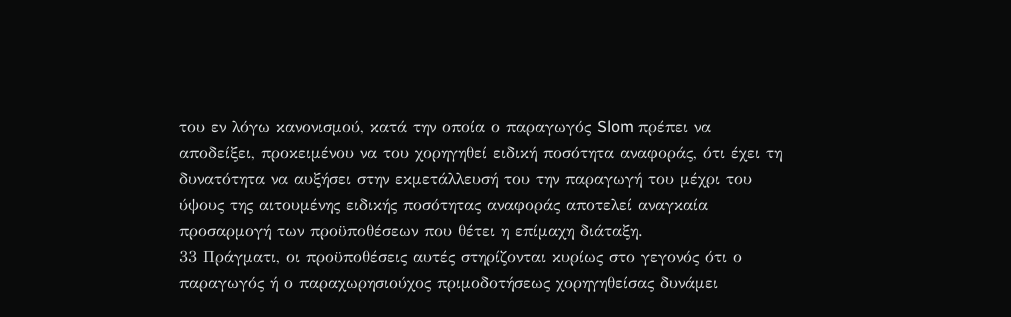του εν λόγω κανονισμού, κατά την οποία ο παραγωγός Slom πρέπει να αποδείξει, προκειμένου να του χορηγηθεί ειδική ποσότητα αναφοράς, ότι έχει τη δυνατότητα να αυξήσει στην εκμετάλλευσή του την παραγωγή του μέχρι του ύψους της αιτουμένης ειδικής ποσότητας αναφοράς αποτελεί αναγκαία προσαρμογή των προϋποθέσεων που θέτει η επίμαχη διάταξη.
33 Πράγματι, οι προϋποθέσεις αυτές στηρίζονται κυρίως στο γεγονός ότι ο παραγωγός ή ο παραχωρησιούχος πριμοδοτήσεως χορηγηθείσας δυνάμει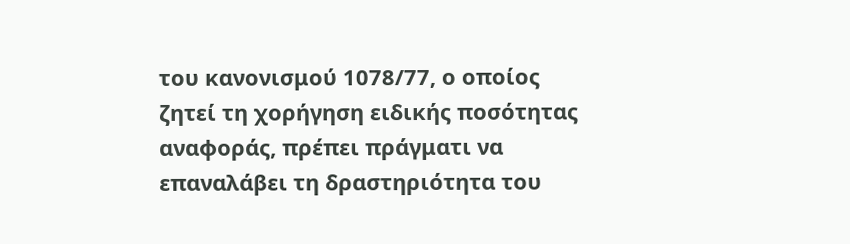του κανονισμού 1078/77, ο οποίος ζητεί τη χορήγηση ειδικής ποσότητας αναφοράς, πρέπει πράγματι να επαναλάβει τη δραστηριότητα του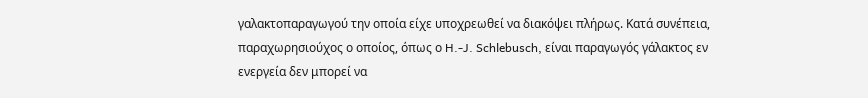γαλακτοπαραγωγού την οποία είχε υποχρεωθεί να διακόψει πλήρως. Κατά συνέπεια, παραχωρησιούχος ο οποίος, όπως ο H.-J. Schlebusch, είναι παραγωγός γάλακτος εν ενεργεία δεν μπορεί να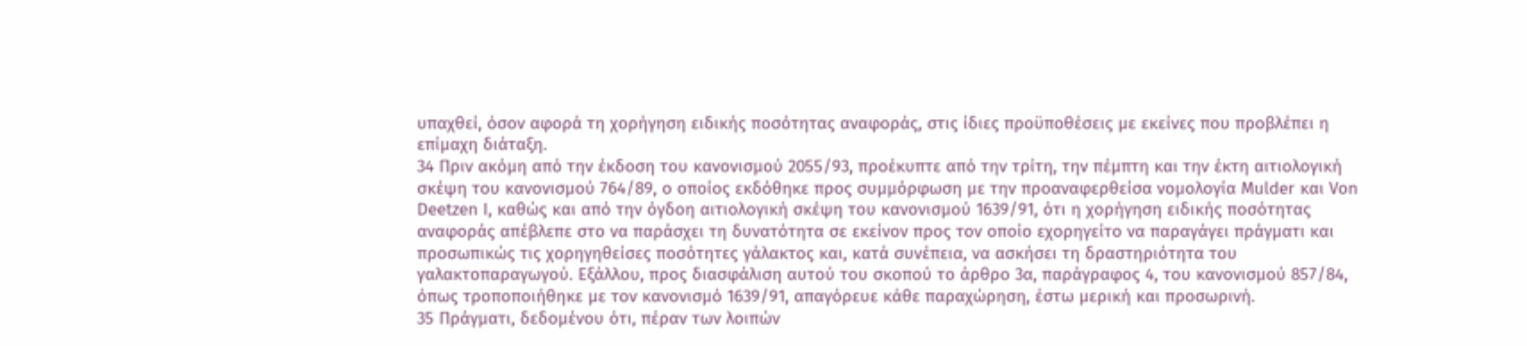υπαχθεί, όσον αφορά τη χορήγηση ειδικής ποσότητας αναφοράς, στις ίδιες προϋποθέσεις με εκείνες που προβλέπει η επίμαχη διάταξη.
34 Πριν ακόμη από την έκδοση του κανονισμού 2055/93, προέκυπτε από την τρίτη, την πέμπτη και την έκτη αιτιολογική σκέψη του κανονισμού 764/89, ο οποίος εκδόθηκε προς συμμόρφωση με την προαναφερθείσα νομολογία Mulder και Von Deetzen I, καθώς και από την όγδοη αιτιολογική σκέψη του κανονισμού 1639/91, ότι η χορήγηση ειδικής ποσότητας αναφοράς απέβλεπε στο να παράσχει τη δυνατότητα σε εκείνον προς τον οποίο εχορηγείτο να παραγάγει πράγματι και προσωπικώς τις χορηγηθείσες ποσότητες γάλακτος και, κατά συνέπεια, να ασκήσει τη δραστηριότητα του γαλακτοπαραγωγού. Εξάλλου, προς διασφάλιση αυτού του σκοπού το άρθρο 3α, παράγραφος 4, του κανονισμού 857/84, όπως τροποποιήθηκε με τον κανονισμό 1639/91, απαγόρευε κάθε παραχώρηση, έστω μερική και προσωρινή.
35 Πράγματι, δεδομένου ότι, πέραν των λοιπών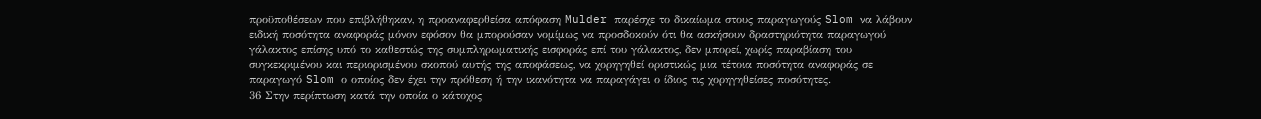προϋποθέσεων που επιβλήθηκαν, η προαναφερθείσα απόφαση Mulder παρέσχε το δικαίωμα στους παραγωγούς Slom να λάβουν ειδική ποσότητα αναφοράς μόνον εφόσον θα μπορούσαν νομίμως να προσδοκούν ότι θα ασκήσουν δραστηριότητα παραγωγού γάλακτος επίσης υπό το καθεστώς της συμπληρωματικής εισφοράς επί του γάλακτος, δεν μπορεί, χωρίς παραβίαση του συγκεκριμένου και περιορισμένου σκοπού αυτής της αποφάσεως, να χορηγηθεί οριστικώς μια τέτοια ποσότητα αναφοράς σε παραγωγό Slom ο οποίος δεν έχει την πρόθεση ή την ικανότητα να παραγάγει ο ίδιος τις χορηγηθείσες ποσότητες.
36 Στην περίπτωση κατά την οποία ο κάτοχος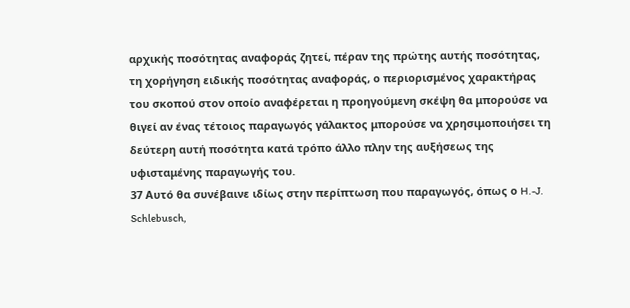αρχικής ποσότητας αναφοράς ζητεί, πέραν της πρώτης αυτής ποσότητας, τη χορήγηση ειδικής ποσότητας αναφοράς, ο περιορισμένος χαρακτήρας του σκοπού στον οποίο αναφέρεται η προηγούμενη σκέψη θα μπορούσε να θιγεί αν ένας τέτοιος παραγωγός γάλακτος μπορούσε να χρησιμοποιήσει τη δεύτερη αυτή ποσότητα κατά τρόπο άλλο πλην της αυξήσεως της υφισταμένης παραγωγής του.
37 Αυτό θα συνέβαινε ιδίως στην περίπτωση που παραγωγός, όπως ο H.-J. Schlebusch,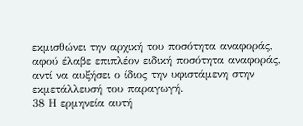εκμισθώνει την αρχική του ποσότητα αναφοράς, αφού έλαβε επιπλέον ειδική ποσότητα αναφοράς, αντί να αυξήσει ο ίδιος την υφιστάμενη στην εκμετάλλευσή του παραγωγή.
38 Η ερμηνεία αυτή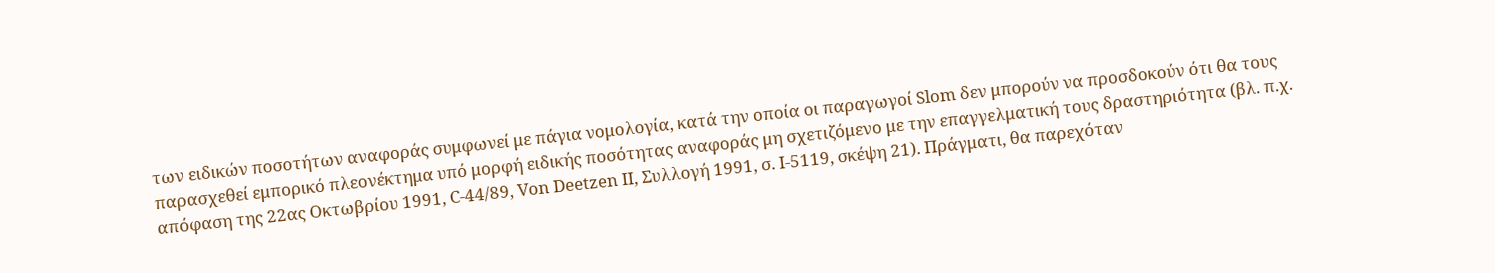των ειδικών ποσοτήτων αναφοράς συμφωνεί με πάγια νομολογία, κατά την οποία οι παραγωγοί Slom δεν μπορούν να προσδοκούν ότι θα τους παρασχεθεί εμπορικό πλεονέκτημα υπό μορφή ειδικής ποσότητας αναφοράς μη σχετιζόμενο με την επαγγελματική τους δραστηριότητα (βλ. π.χ. απόφαση της 22ας Οκτωβρίου 1991, C-44/89, Von Deetzen II, Συλλογή 1991, σ. Ι-5119, σκέψη 21). Πράγματι, θα παρεχόταν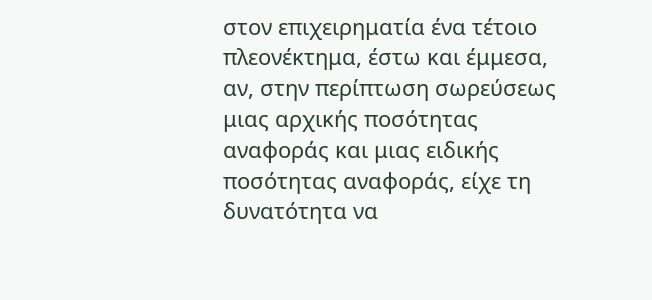στον επιχειρηματία ένα τέτοιο πλεονέκτημα, έστω και έμμεσα, αν, στην περίπτωση σωρεύσεως μιας αρχικής ποσότητας αναφοράς και μιας ειδικής ποσότητας αναφοράς, είχε τη δυνατότητα να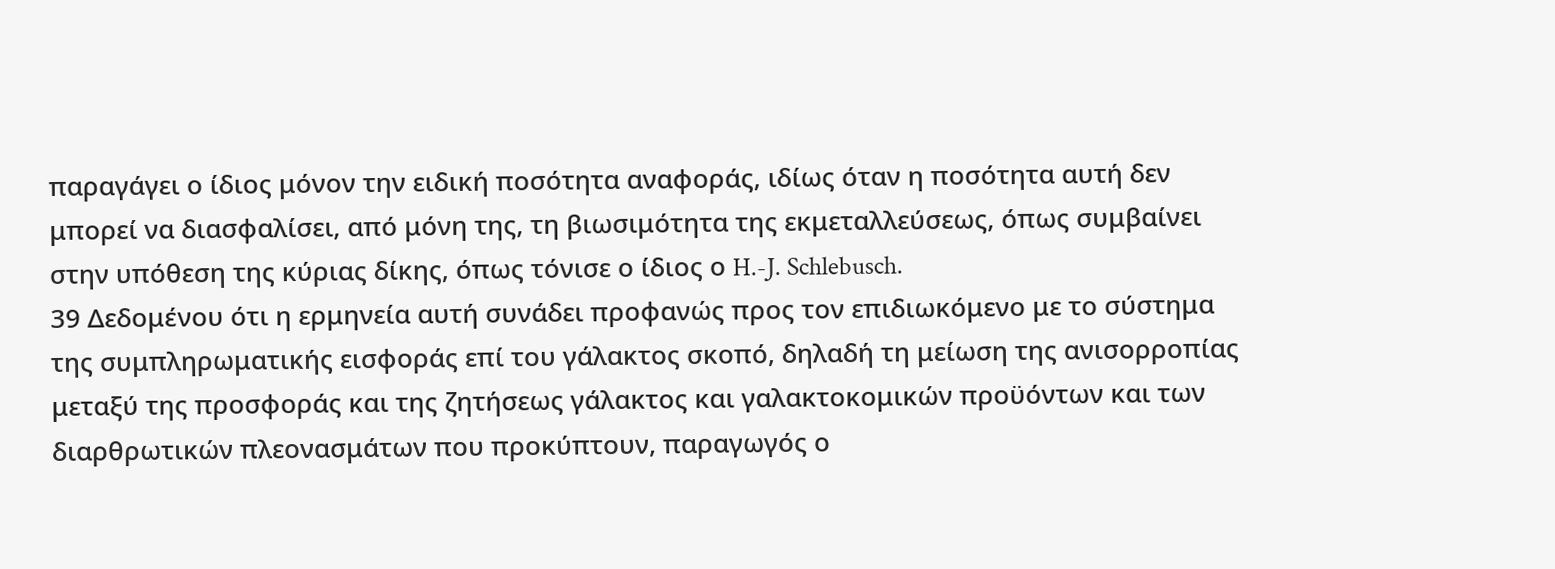παραγάγει ο ίδιος μόνον την ειδική ποσότητα αναφοράς, ιδίως όταν η ποσότητα αυτή δεν μπορεί να διασφαλίσει, από μόνη της, τη βιωσιμότητα της εκμεταλλεύσεως, όπως συμβαίνει στην υπόθεση της κύριας δίκης, όπως τόνισε ο ίδιος ο H.-J. Schlebusch.
39 Δεδομένου ότι η ερμηνεία αυτή συνάδει προφανώς προς τον επιδιωκόμενο με το σύστημα της συμπληρωματικής εισφοράς επί του γάλακτος σκοπό, δηλαδή τη μείωση της ανισορροπίας μεταξύ της προσφοράς και της ζητήσεως γάλακτος και γαλακτοκομικών προϋόντων και των διαρθρωτικών πλεονασμάτων που προκύπτουν, παραγωγός ο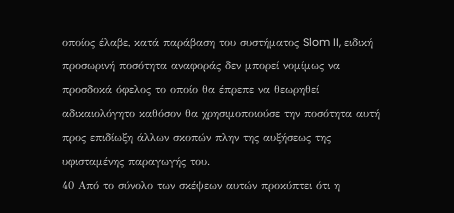οποίος έλαβε, κατά παράβαση του συστήματος Slom II, ειδική προσωρινή ποσότητα αναφοράς δεν μπορεί νομίμως να προσδοκά όφελος το οποίο θα έπρεπε να θεωρηθεί αδικαιολόγητο καθόσον θα χρησιμοποιούσε την ποσότητα αυτή προς επιδίωξη άλλων σκοπών πλην της αυξήσεως της υφισταμένης παραγωγής του.
40 Από το σύνολο των σκέψεων αυτών προκύπτει ότι η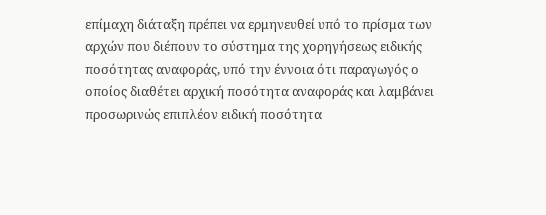επίμαχη διάταξη πρέπει να ερμηνευθεί υπό το πρίσμα των αρχών που διέπουν το σύστημα της χορηγήσεως ειδικής ποσότητας αναφοράς, υπό την έννοια ότι παραγωγός ο οποίος διαθέτει αρχική ποσότητα αναφοράς και λαμβάνει προσωρινώς επιπλέον ειδική ποσότητα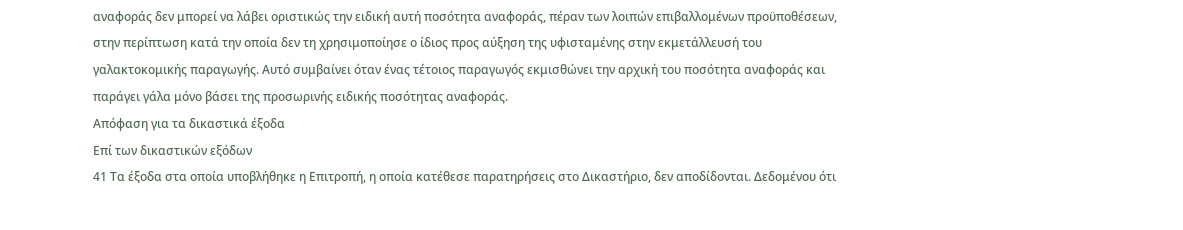αναφοράς δεν μπορεί να λάβει οριστικώς την ειδική αυτή ποσότητα αναφοράς, πέραν των λοιπών επιβαλλομένων προϋποθέσεων, στην περίπτωση κατά την οποία δεν τη χρησιμοποίησε ο ίδιος προς αύξηση της υφισταμένης στην εκμετάλλευσή του γαλακτοκομικής παραγωγής. Αυτό συμβαίνει όταν ένας τέτοιος παραγωγός εκμισθώνει την αρχική του ποσότητα αναφοράς και παράγει γάλα μόνο βάσει της προσωρινής ειδικής ποσότητας αναφοράς.
Απόφαση για τα δικαστικά έξοδα
Επί των δικαστικών εξόδων
41 Τα έξοδα στα οποία υποβλήθηκε η Επιτροπή, η οποία κατέθεσε παρατηρήσεις στο Δικαστήριο, δεν αποδίδονται. Δεδομένου ότι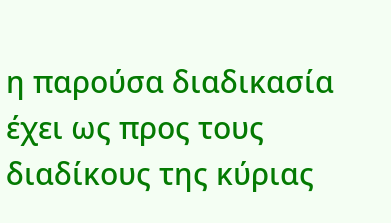η παρούσα διαδικασία έχει ως προς τους διαδίκους της κύριας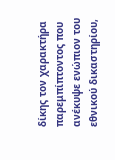δίκης τον χαρακτήρα παρεμπίπτοντος που ανέκυψε ενώπιον του εθνικού δικαστηρίου,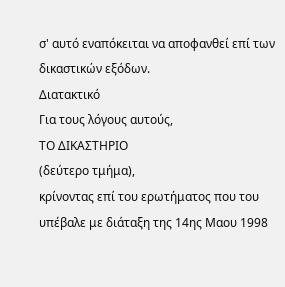σ' αυτό εναπόκειται να αποφανθεί επί των δικαστικών εξόδων.
Διατακτικό
Για τους λόγους αυτούς,
ΤΟ ΔΙΚΑΣΤΗΡΙΟ
(δεύτερο τμήμα),
κρίνοντας επί του ερωτήματος που του υπέβαλε με διάταξη της 14ης Μαου 1998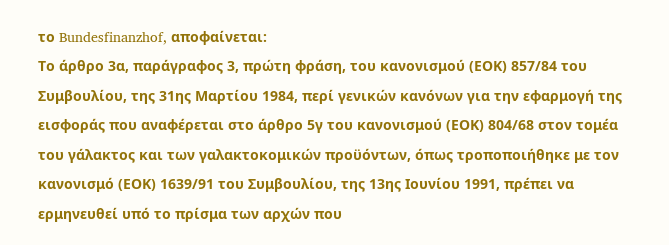το Bundesfinanzhof, αποφαίνεται:
Το άρθρο 3α, παράγραφος 3, πρώτη φράση, του κανονισμού (ΕΟΚ) 857/84 του Συμβουλίου, της 31ης Μαρτίου 1984, περί γενικών κανόνων για την εφαρμογή της εισφοράς που αναφέρεται στο άρθρο 5γ του κανονισμού (ΕΟΚ) 804/68 στον τομέα του γάλακτος και των γαλακτοκομικών προϋόντων, όπως τροποποιήθηκε με τον κανονισμό (ΕΟΚ) 1639/91 του Συμβουλίου, της 13ης Ιουνίου 1991, πρέπει να ερμηνευθεί υπό το πρίσμα των αρχών που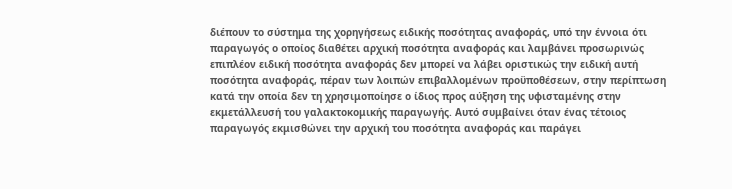διέπουν το σύστημα της χορηγήσεως ειδικής ποσότητας αναφοράς, υπό την έννοια ότι παραγωγός ο οποίος διαθέτει αρχική ποσότητα αναφοράς και λαμβάνει προσωρινώς επιπλέον ειδική ποσότητα αναφοράς δεν μπορεί να λάβει οριστικώς την ειδική αυτή ποσότητα αναφοράς, πέραν των λοιπών επιβαλλομένων προϋποθέσεων, στην περίπτωση κατά την οποία δεν τη χρησιμοποίησε ο ίδιος προς αύξηση της υφισταμένης στην εκμετάλλευσή του γαλακτοκομικής παραγωγής. Αυτό συμβαίνει όταν ένας τέτοιος παραγωγός εκμισθώνει την αρχική του ποσότητα αναφοράς και παράγει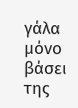γάλα μόνο βάσει της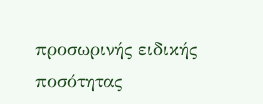προσωρινής ειδικής ποσότητας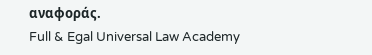αναφοράς.
Full & Egal Universal Law Academy